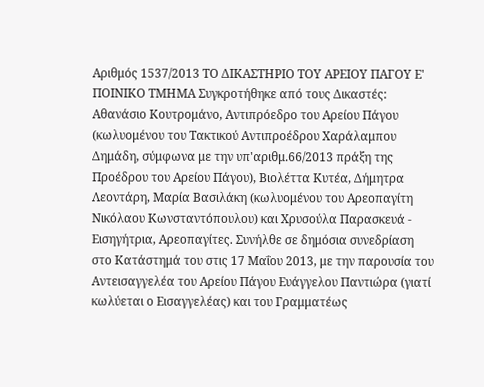Αριθμός 1537/2013 ΤΟ ΔΙΚΑΣΤΗΡΙΟ ΤΟΥ ΑΡΕΙΟΥ ΠΑΓΟΥ Ε' ΠΟΙΝΙΚΟ ΤΜΗΜΑ Συγκροτήθηκε από τους Δικαστές: Αθανάσιο Κουτρομάνο, Αντιπρόεδρο του Αρείου Πάγου (κωλυομένου του Τακτικού Αντιπροέδρου Χαράλαμπου Δημάδη, σύμφωνα με την υπ'αριθμ.66/2013 πράξη της Προέδρου του Αρείου Πάγου), Βιολέττα Κυτέα, Δήμητρα Λεοντάρη, Μαρία Βασιλάκη (κωλυομένου του Αρεοπαγίτη Νικόλαου Κωνσταντόπουλου) και Χρυσούλα Παρασκευά - Εισηγήτρια, Αρεοπαγίτες. Συνήλθε σε δημόσια συνεδρίαση στο Κατάστημά του στις 17 Μαΐου 2013, με την παρουσία του Αντεισαγγελέα του Αρείου Πάγου Ευάγγελου Παντιώρα (γιατί κωλύεται ο Εισαγγελέας) και του Γραμματέως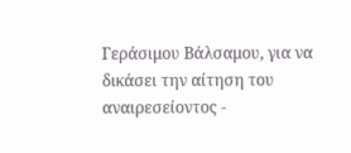Γεράσιμου Βάλσαμου, για να δικάσει την αίτηση του αναιρεσείοντος -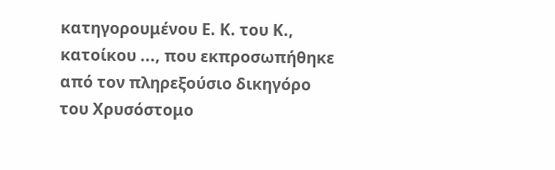κατηγορουμένου Ε. Κ. του Κ., κατοίκου ..., που εκπροσωπήθηκε από τον πληρεξούσιο δικηγόρο του Χρυσόστομο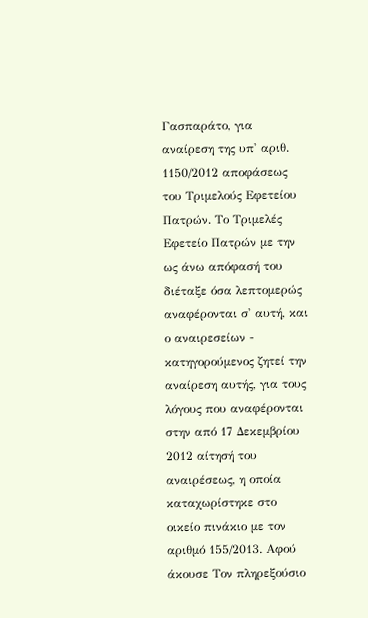Γασπαράτο, για αναίρεση της υπ' αριθ. 1150/2012 αποφάσεως του Τριμελούς Εφετείου Πατρών. Το Τριμελές Εφετείο Πατρών με την ως άνω απόφασή του διέταξε όσα λεπτομερώς αναφέρονται σ' αυτή, και ο αναιρεσείων - κατηγορούμενος ζητεί την αναίρεση αυτής, για τους λόγους που αναφέρονται στην από 17 Δεκεμβρίου 2012 αίτησή του αναιρέσεως, η οποία καταχωρίστηκε στο οικείο πινάκιο με τον αριθμό 155/2013. Αφού άκουσε Τον πληρεξούσιο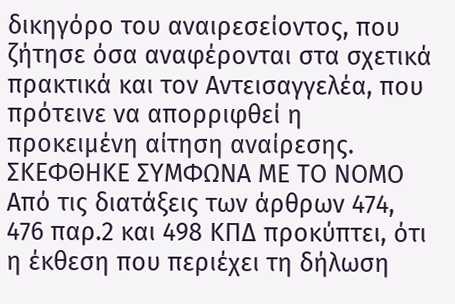δικηγόρο του αναιρεσείοντος, που ζήτησε όσα αναφέρονται στα σχετικά πρακτικά και τον Αντεισαγγελέα, που πρότεινε να απορριφθεί η προκειμένη αίτηση αναίρεσης. ΣΚΕΦΘΗΚΕ ΣΥΜΦΩΝΑ ΜΕ ΤΟ ΝΟΜΟ Από τις διατάξεις των άρθρων 474, 476 παρ.2 και 498 ΚΠΔ προκύπτει, ότι η έκθεση που περιέχει τη δήλωση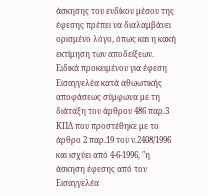άσκησης του ενδίκου μέσου της έφεσης πρέπει να διαλαμβάνει ορισμένο λόγο, όπως και η κακή εκτίμηση των αποδείξεων. Ειδικά προκειμένου για έφεση Εισαγγελέα κατά αθωωτικής αποφάσεως σύμφωνα με τη διάταξη του άρθρου 486 παρ.3 ΚΠΔ που προστέθηκε με το άρθρο 2 παρ.19 του ν.2408/1996 και ισχύει από 4-6-1996, "η άσκηση έφεσης από τον Εισαγγελέα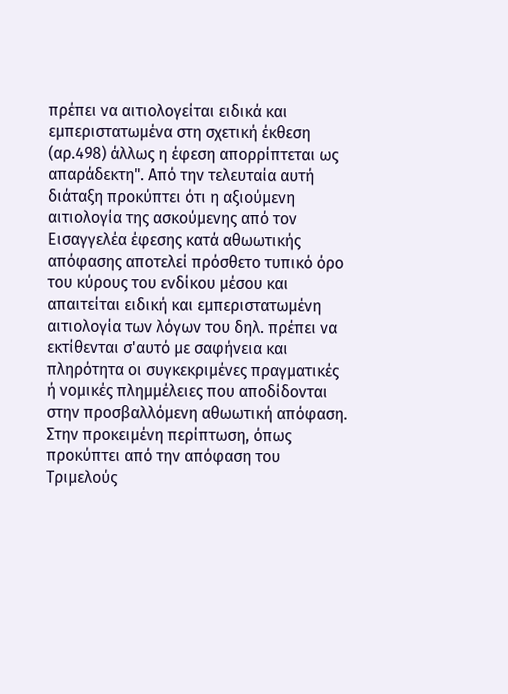πρέπει να αιτιολογείται ειδικά και εμπεριστατωμένα στη σχετική έκθεση (αρ.498) άλλως η έφεση απορρίπτεται ως απαράδεκτη". Από την τελευταία αυτή διάταξη προκύπτει ότι η αξιούμενη αιτιολογία της ασκούμενης από τον Εισαγγελέα έφεσης κατά αθωωτικής απόφασης αποτελεί πρόσθετο τυπικό όρο του κύρους του ενδίκου μέσου και απαιτείται ειδική και εμπεριστατωμένη αιτιολογία των λόγων του δηλ. πρέπει να εκτίθενται σ'αυτό με σαφήνεια και πληρότητα οι συγκεκριμένες πραγματικές ή νομικές πλημμέλειες που αποδίδονται στην προσβαλλόμενη αθωωτική απόφαση. Στην προκειμένη περίπτωση, όπως προκύπτει από την απόφαση του Τριμελούς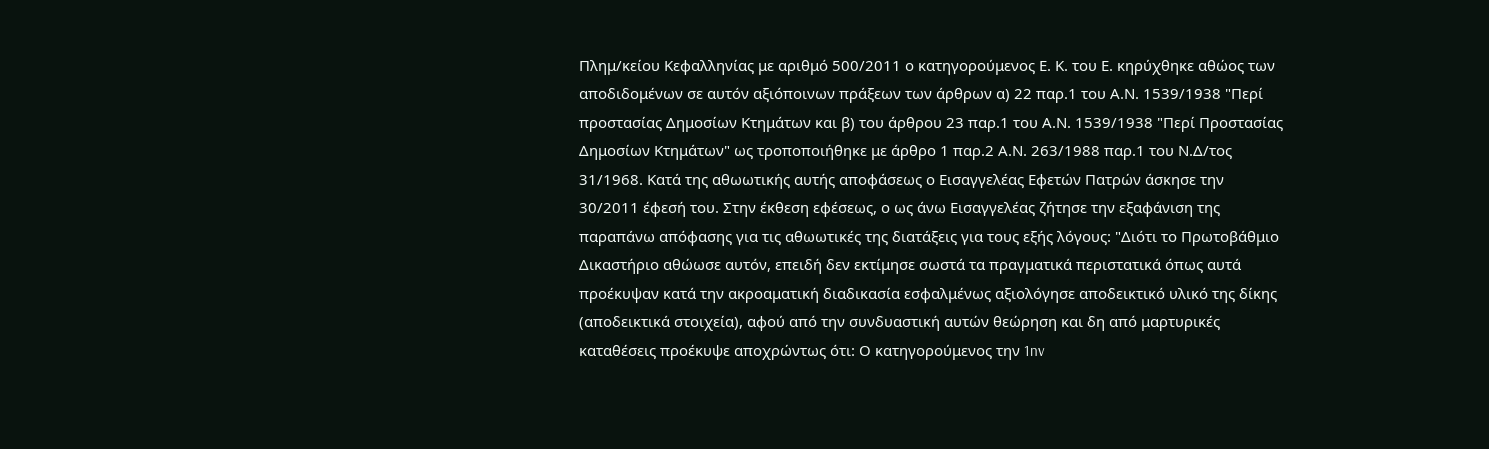Πλημ/κείου Κεφαλληνίας με αριθμό 500/2011 ο κατηγορούμενος Ε. Κ. του Ε. κηρύχθηκε αθώος των αποδιδομένων σε αυτόν αξιόποινων πράξεων των άρθρων α) 22 παρ.1 του Α.Ν. 1539/1938 "Περί προστασίας Δημοσίων Κτημάτων και β) του άρθρου 23 παρ.1 του Α.Ν. 1539/1938 "Περί Προστασίας Δημοσίων Κτημάτων" ως τροποποιήθηκε με άρθρο 1 παρ.2 Α.Ν. 263/1988 παρ.1 του Ν.Δ/τος 31/1968. Κατά της αθωωτικής αυτής αποφάσεως ο Εισαγγελέας Εφετών Πατρών άσκησε την 30/2011 έφεσή του. Στην έκθεση εφέσεως, ο ως άνω Εισαγγελέας ζήτησε την εξαφάνιση της παραπάνω απόφασης για τις αθωωτικές της διατάξεις για τους εξής λόγους: "Διότι το Πρωτοβάθμιο Δικαστήριο αθώωσε αυτόν, επειδή δεν εκτίμησε σωστά τα πραγματικά περιστατικά όπως αυτά προέκυψαν κατά την ακροαματική διαδικασία εσφαλμένως αξιολόγησε αποδεικτικό υλικό της δίκης (αποδεικτικά στοιχεία), αφού από την συνδυαστική αυτών θεώρηση και δη από μαρτυρικές καταθέσεις προέκυψε αποχρώντως ότι: Ο κατηγορούμενος την 1nv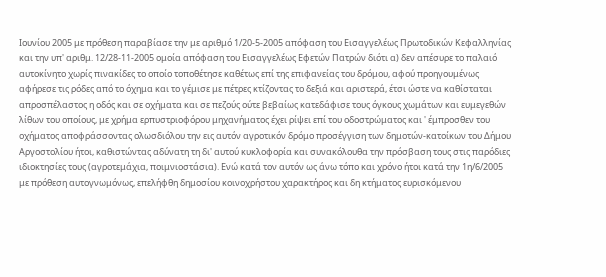Ιουνίου 2005 με πρόθεση παραβίασε την με αριθμό 1/20-5-2005 απόφαση του Εισαγγελέως Πρωτοδικών Κεφαλληνίας και την υπ' αριθμ. 12/28-11-2005 ομοία απόφαση του Εισαγγελέως Εφετών Πατρών διότι α) δεν απέσυρε το παλαιό αυτοκίνητο χωρίς πινακίδες το οποίο τοποθέτησε καθέτως επί της επιφανείας του δρόμου, αφού προηγουμένως αφήρεσε τις ρόδες από το όχημα και το γέμισε με πέτρες κτίζοντας το δεξιά και αριστερά, έτσι ώστε να καθίσταται απροσπέλαστος η οδός και σε οχήματα και σε πεζούς ούτε βεβαίως κατεδάφισε τους όγκους χωμάτων και ευμεγεθών λίθων του οποίους, με χρήμα ερπυστριοφόρου μηχανήματος έχει ρίψει επί του οδοστρώματος και ' έμπροσθεν του οχήματος αποφράσσοντας ολωσδιόλου την εις αυτόν αγροτικόν δρόμο προσέγγιση των δημοτών-κατοίκων του Δήμου Αργοστολίου ήτοι, καθιστώντας αδύνατη τη δι' αυτού κυκλοφορία και συνακόλουθα την πρόσβαση τους στις παρόδιες ιδιοκτησίες τους (αγροτεμάχια, ποιμνιοστάσια). Ενώ κατά τον αυτόν ως άνω τόπο και χρόνο ήτοι κατά την 1η/6/2005 με πρόθεση αυτογνωμόνως, επελήφθη δημοσίου κοινοχρήστου χαρακτήρος και δη κτήματος ευρισκόμενου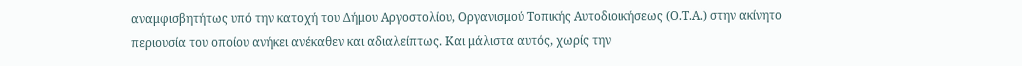αναμφισβητήτως υπό την κατοχή του Δήμου Αργοστολίου, Οργανισμού Τοπικής Αυτοδιοικήσεως (Ο.Τ.Α.) στην ακίνητο περιουσία του οποίου ανήκει ανέκαθεν και αδιαλείπτως. Και μάλιστα αυτός, χωρίς την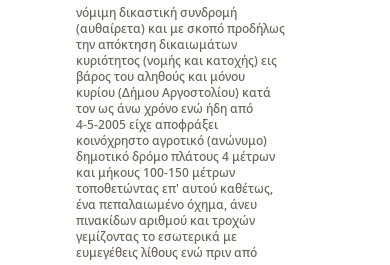νόμιμη δικαστική συνδρομή (αυθαίρετα) και με σκοπό προδήλως την απόκτηση δικαιωμάτων κυριότητος (νομής και κατοχής) εις βάρος του αληθούς και μόνου κυρίου (Δήμου Αργοστολίου) κατά τον ως άνω χρόνο ενώ ήδη από 4-5-2005 είχε αποφράξει κοινόχρηστο αγροτικό (ανώνυμο) δημοτικό δρόμο πλάτους 4 μέτρων και μήκους 100-150 μέτρων τοποθετώντας επ' αυτού καθέτως, ένα πεπαλαιωμένο όχημα, άνευ πινακίδων αριθμού και τροχών γεμίζοντας το εσωτερικά με ευμεγέθεις λίθους ενώ πριν από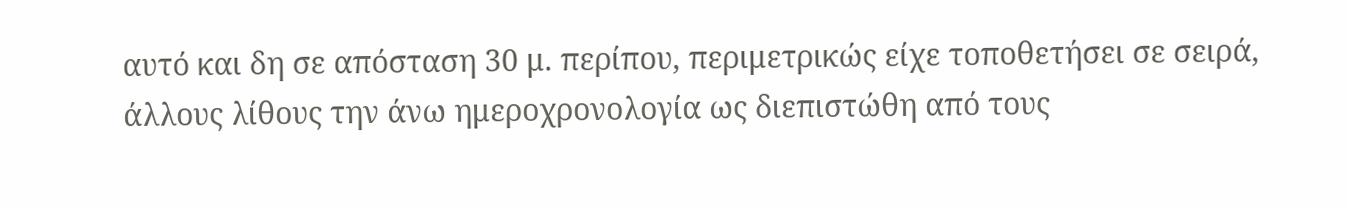αυτό και δη σε απόσταση 30 μ. περίπου, περιμετρικώς είχε τοποθετήσει σε σειρά, άλλους λίθους την άνω ημεροχρονολογία ως διεπιστώθη από τους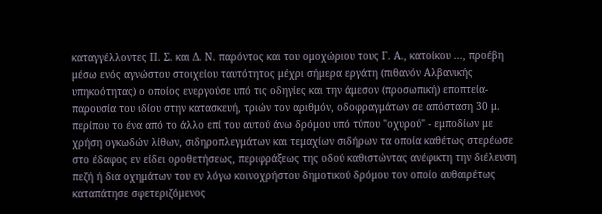καταγγέλλοντες Π. Σ. και Δ. Ν. παρόντος και του ομοχώριου τους Γ. Α., κατοίκου ..., προέβη μέσω ενός αγνώστου στοιχείου ταυτότητος μέχρι σήμερα εργάτη (πιθανόν Αλβανικής υπηκοότητας) ο οποίος ενεργούσε υπό τις οδηγίες και την άμεσον (προσωπική) εποπτεία-παρουσία του ιδίου στην κατασκευή, τριών τον αριθμόν, οδοφραγμάτων σε απόσταση 30 μ. περίπου το ένα από το άλλο επί του αυτού άνω δρόμου υπό τύπου "οχυρού" - εμποδίων με χρήση ογκωδών λίθων, σιδηροπλεγμάτων και τεμαχίων σιδήρων τα οποία καθέτως στερέωσε στο έδαφος εν είδει οροθετήσεως, περιφράξεως της οδού καθιστώντας ανέφικτη την διέλευση πεζή ή δια οχημάτων του εν λόγω κοινοχρήστου δημοτικού δρόμου τον οποίο αυθαιρέτως καταπάτησε σφετεριζόμενος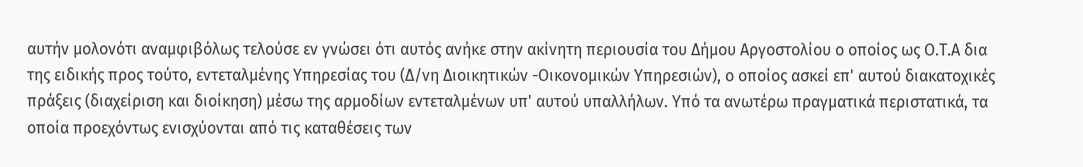αυτήν μολονότι αναμφιβόλως τελούσε εν γνώσει ότι αυτός ανήκε στην ακίνητη περιουσία του Δήμου Αργοστολίου ο οποίος ως Ο.Τ.Α δια της ειδικής προς τούτο, εντεταλμένης Υπηρεσίας του (Δ/νη Διοικητικών -Οικονομικών Υπηρεσιών), ο οποίος ασκεί επ' αυτού διακατοχικές πράξεις (διαχείριση και διοίκηση) μέσω της αρμοδίων εντεταλμένων υπ' αυτού υπαλλήλων. Υπό τα ανωτέρω πραγματικά περιστατικά, τα οποία προεχόντως ενισχύονται από τις καταθέσεις των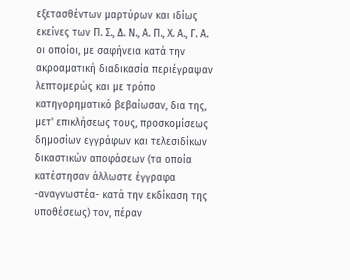εξετασθέντων μαρτύρων και ιδίως εκείνες των Π. Σ., Δ. Ν., Α. Π., Χ. Α., Γ. Α. οι οποίοι, με σαφήνεια κατά την ακροαματική διαδικασία περιέγραψαν λεπτομερώς και με τρόπο κατηγορηματικό βεβαίωσαν, δια της, μετ' επικλήσεως τους, προσκομίσεως δημοσίων εγγράφων και τελεσιδίκων δικαστικών αποφάσεων (τα οποία κατέστησαν άλλωστε έγγραφα -αναγνωστέα- κατά την εκδίκαση της υποθέσεως) τον, πέραν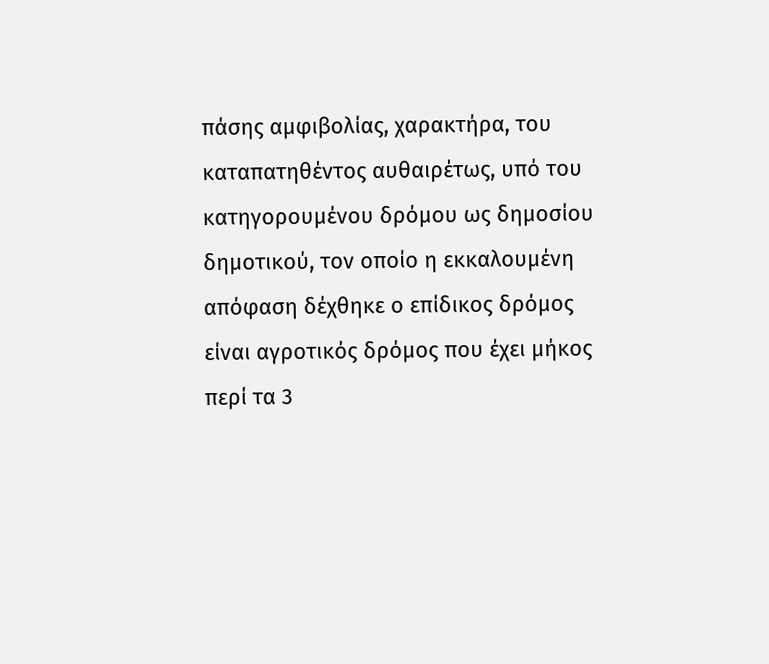πάσης αμφιβολίας, χαρακτήρα, του καταπατηθέντος αυθαιρέτως, υπό του κατηγορουμένου δρόμου ως δημοσίου δημοτικού, τον οποίο η εκκαλουμένη απόφαση δέχθηκε ο επίδικος δρόμος είναι αγροτικός δρόμος που έχει μήκος περί τα 3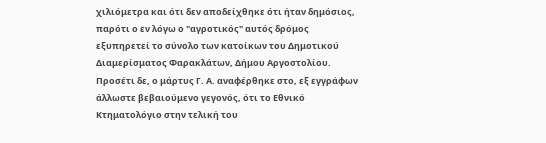χιλιόμετρα και ότι δεν αποδείχθηκε ότι ήταν δημόσιος, παρότι ο εν λόγω ο "αγροτικός" αυτός δρόμος εξυπηρετεί το σύνολο των κατοίκων του Δημοτικού Διαμερίσματος Φαρακλάτων, Δήμου Αργοστολίου. Προσέτι δε, ο μάρτυς Γ. Α. αναφέρθηκε στο, εξ εγγράφων άλλωστε βεβαιούμενο γεγονός, ότι το Εθνικό Κτηματολόγιο στην τελική του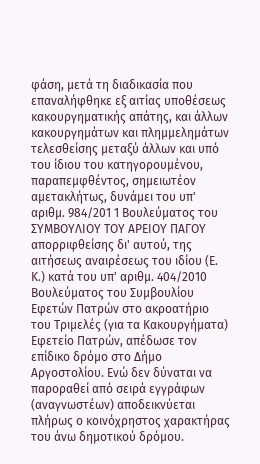φάση, μετά τη διαδικασία που επαναλήφθηκε εξ αιτίας υποθέσεως κακουργηματικής απάτης, και άλλων κακουργημάτων και πλημμελημάτων τελεσθείσης μεταξύ άλλων και υπό του ίδιου του κατηγορουμένου, παραπεμφθέντος, σημειωτέον αμετακλήτως, δυνάμει του υπ' αριθμ. 984/201 1 Βουλεύματος του ΣΥΜΒΟΥΛΙΟΥ ΤΟΥ ΑΡΕΙΟΥ ΠΑΓΟΥ απορριφθείσης δι' αυτού, της αιτήσεως αναιρέσεως του ιδίου (Ε. Κ.) κατά του υπ' αριθμ. 404/2010 Βουλεύματος του Συμβουλίου Εφετών Πατρών στο ακροατήριο του Τριμελές (για τα Κακουργήματα) Εφετείο Πατρών, απέδωσε τον επίδικο δρόμο στο Δήμο Αργοστολίου. Ενώ δεν δύναται να παροραθεί από σειρά εγγράφων (αναγνωστέων) αποδεικνύεται πλήρως ο κοινόχρηστος χαρακτήρας του άνω δημοτικού δρόμου.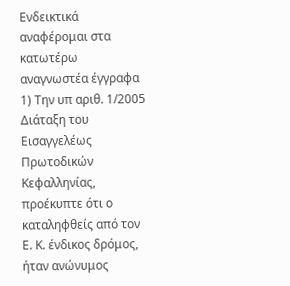Ενδεικτικά αναφέρομαι στα κατωτέρω αναγνωστέα έγγραφα 1) Την υπ αριθ. 1/2005 Διάταξη του Εισαγγελέως Πρωτοδικών Κεφαλληνίας, προέκυπτε ότι ο καταληφθείς από τον Ε. Κ. ένδικος δρόμος, ήταν ανώνυμος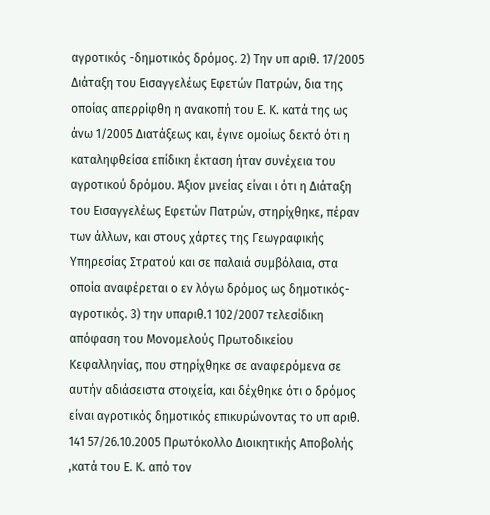αγροτικός -δημοτικός δρόμος. 2) Την υπ αριθ. 17/2005 Διάταξη του Εισαγγελέως Εφετών Πατρών, δια της οποίας απερρίφθη η ανακοπή του Ε. Κ. κατά της ως άνω 1/2005 Διατάξεως και, έγινε ομοίως δεκτό ότι η καταληφθείσα επίδικη έκταση ήταν συνέχεια του αγροτικού δρόμου. Άξιον μνείας είναι ι ότι η Διάταξη του Εισαγγελέως Εφετών Πατρών, στηρίχθηκε, πέραν των άλλων, και στους χάρτες της Γεωγραφικής Υπηρεσίας Στρατού και σε παλαιά συμβόλαια, στα οποία αναφέρεται ο εν λόγω δρόμος ως δημοτικός-αγροτικός. 3) την υπαριθ.1 102/2007 τελεσίδικη απόφαση του Μονομελούς Πρωτοδικείου Κεφαλληνίας, που στηρίχθηκε σε αναφερόμενα σε αυτήν αδιάσειστα στοιχεία, και δέχθηκε ότι ο δρόμος είναι αγροτικός δημοτικός επικυρώνοντας το υπ αριθ. 141 57/26.10.2005 Πρωτόκολλο Διοικητικής Αποβολής ,κατά του Ε. Κ. από τον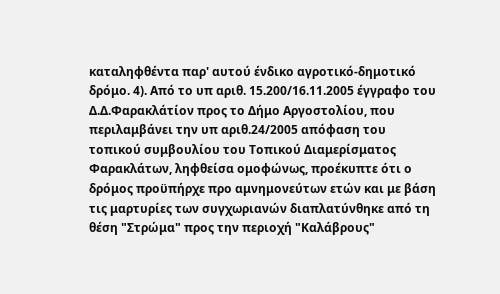καταληφθέντα παρ' αυτού ένδικο αγροτικό-δημοτικό δρόμο. 4). Από το υπ αριθ. 15.200/16.11.2005 έγγραφο του Δ.Δ.Φαρακλάτίον προς το Δήμο Αργοστολίου, που περιλαμβάνει την υπ αριθ.24/2005 απόφαση του τοπικού συμβουλίου του Τοπικού Διαμερίσματος Φαρακλάτων, ληφθείσα ομοφώνως, προέκυπτε ότι ο δρόμος προϋπήρχε προ αμνημονεύτων ετών και με βάση τις μαρτυρίες των συγχωριανών διαπλατύνθηκε από τη θέση "Στρώμα" προς την περιοχή "Καλάβρους"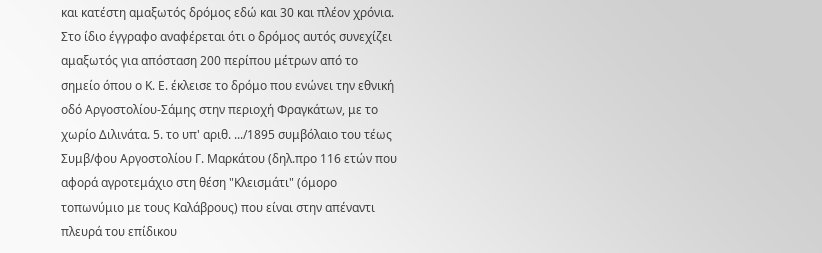και κατέστη αμαξωτός δρόμος εδώ και 30 και πλέον χρόνια. Στο ίδιο έγγραφο αναφέρεται ότι ο δρόμος αυτός συνεχίζει αμαξωτός για απόσταση 200 περίπου μέτρων από το σημείο όπου ο Κ. Ε. έκλεισε το δρόμο που ενώνει την εθνική οδό Αργοστολίου-Σάμης στην περιοχή Φραγκάτων, με το χωρίο Διλινάτα. 5. το υπ' αριθ. .../1895 συμβόλαιο του τέως Συμβ/φου Αργοστολίου Γ. Μαρκάτου (δηλ.προ 116 ετών που αφορά αγροτεμάχιο στη θέση "Κλεισμάτι" (όμορο τοπωνύμιο με τους Καλάβρους) που είναι στην απέναντι πλευρά του επίδικου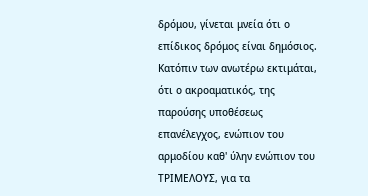δρόμου, γίνεται μνεία ότι ο επίδικος δρόμος είναι δημόσιος. Κατόπιν των ανωτέρω εκτιμάται, ότι ο ακροαματικός, της παρούσης υποθέσεως επανέλεγχος, ενώπιον του αρμοδίου καθ' ύλην ενώπιον του ΤΡΙΜΕΛΟΥΣ, για τα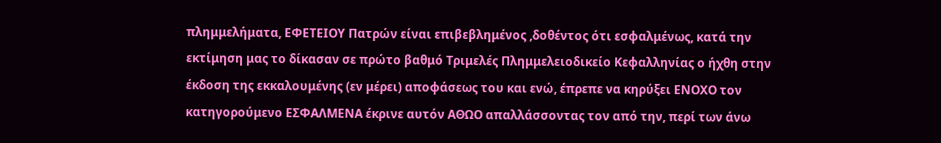πλημμελήματα, ΕΦΕΤΕΙΟΥ Πατρών είναι επιβεβλημένος ,δοθέντος ότι εσφαλμένως, κατά την εκτίμηση μας το δίκασαν σε πρώτο βαθμό Τριμελές Πλημμελειοδικείο Κεφαλληνίας ο ήχθη στην έκδοση της εκκαλουμένης (εν μέρει) αποφάσεως του και ενώ, έπρεπε να κηρύξει ΕΝΟΧΟ τον κατηγορούμενο ΕΣΦΑΛΜΕΝΑ έκρινε αυτόν ΑΘΩΟ απαλλάσσοντας τον από την, περί των άνω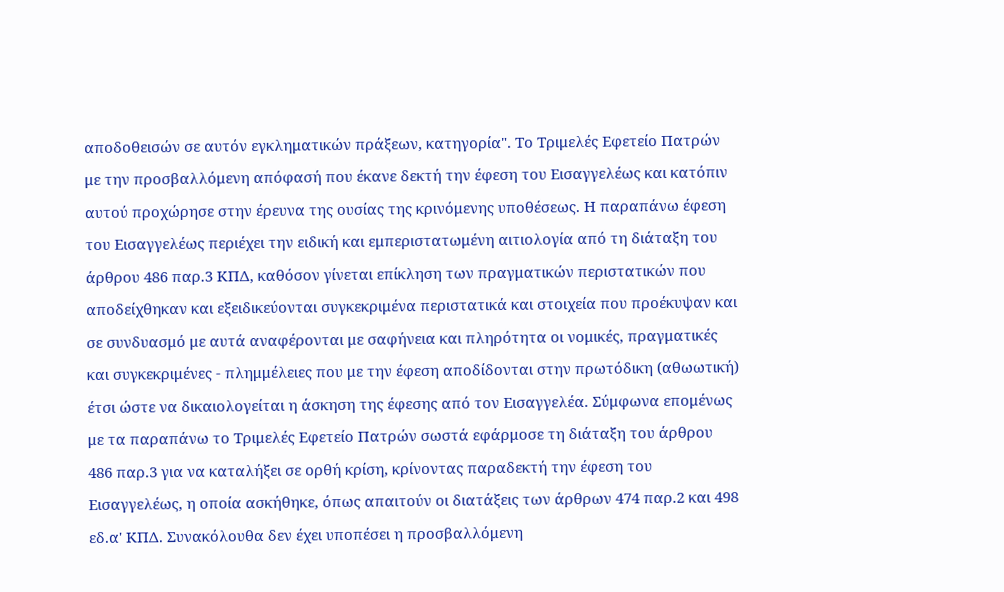αποδοθεισών σε αυτόν εγκληματικών πράξεων, κατηγορία". Το Τριμελές Εφετείο Πατρών με την προσβαλλόμενη απόφασή που έκανε δεκτή την έφεση του Εισαγγελέως και κατόπιν αυτού προχώρησε στην έρευνα της ουσίας της κρινόμενης υποθέσεως. Η παραπάνω έφεση του Εισαγγελέως περιέχει την ειδική και εμπεριστατωμένη αιτιολογία από τη διάταξη του άρθρου 486 παρ.3 ΚΠΔ, καθόσον γίνεται επίκληση των πραγματικών περιστατικών που αποδείχθηκαν και εξειδικεύονται συγκεκριμένα περιστατικά και στοιχεία που προέκυψαν και σε συνδυασμό με αυτά αναφέρονται με σαφήνεια και πληρότητα οι νομικές, πραγματικές και συγκεκριμένες - πλημμέλειες που με την έφεση αποδίδονται στην πρωτόδικη (αθωωτική) έτσι ώστε να δικαιολογείται η άσκηση της έφεσης από τον Εισαγγελέα. Σύμφωνα επομένως με τα παραπάνω το Τριμελές Εφετείο Πατρών σωστά εφάρμοσε τη διάταξη του άρθρου 486 παρ.3 για να καταλήξει σε ορθή κρίση, κρίνοντας παραδεκτή την έφεση του Εισαγγελέως, η οποία ασκήθηκε, όπως απαιτούν οι διατάξεις των άρθρων 474 παρ.2 και 498 εδ.α' ΚΠΔ. Συνακόλουθα δεν έχει υποπέσει η προσβαλλόμενη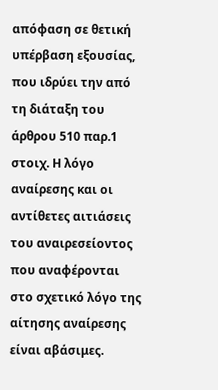απόφαση σε θετική υπέρβαση εξουσίας, που ιδρύει την από τη διάταξη του άρθρου 510 παρ.1 στοιχ. Η λόγο αναίρεσης και οι αντίθετες αιτιάσεις του αναιρεσείοντος που αναφέρονται στο σχετικό λόγο της αίτησης αναίρεσης είναι αβάσιμες.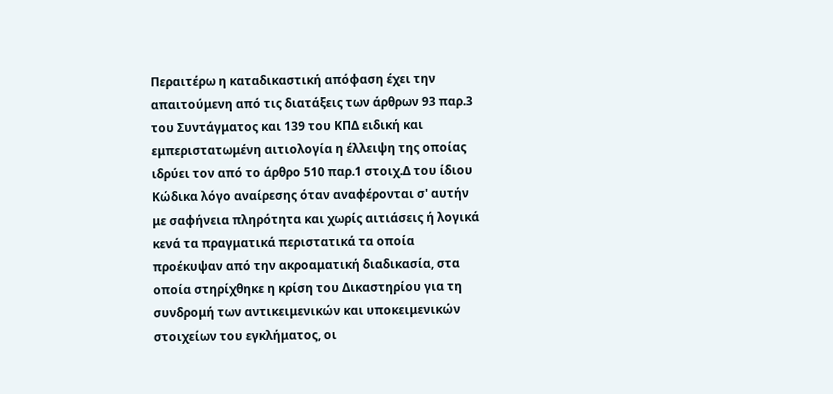Περαιτέρω η καταδικαστική απόφαση έχει την απαιτούμενη από τις διατάξεις των άρθρων 93 παρ.3 του Συντάγματος και 139 του ΚΠΔ ειδική και εμπεριστατωμένη αιτιολογία η έλλειψη της οποίας ιδρύει τον από το άρθρο 510 παρ.1 στοιχ.Δ του ίδιου Κώδικα λόγο αναίρεσης όταν αναφέρονται σ' αυτήν με σαφήνεια πληρότητα και χωρίς αιτιάσεις ή λογικά κενά τα πραγματικά περιστατικά τα οποία προέκυψαν από την ακροαματική διαδικασία, στα οποία στηρίχθηκε η κρίση του Δικαστηρίου για τη συνδρομή των αντικειμενικών και υποκειμενικών στοιχείων του εγκλήματος, οι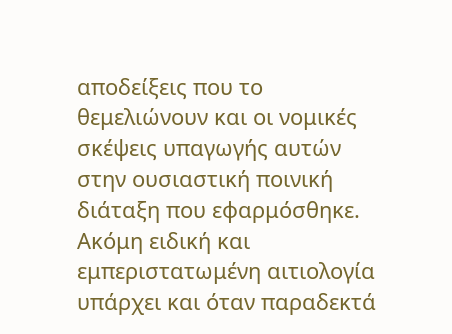αποδείξεις που το θεμελιώνουν και οι νομικές σκέψεις υπαγωγής αυτών στην ουσιαστική ποινική διάταξη που εφαρμόσθηκε. Ακόμη ειδική και εμπεριστατωμένη αιτιολογία υπάρχει και όταν παραδεκτά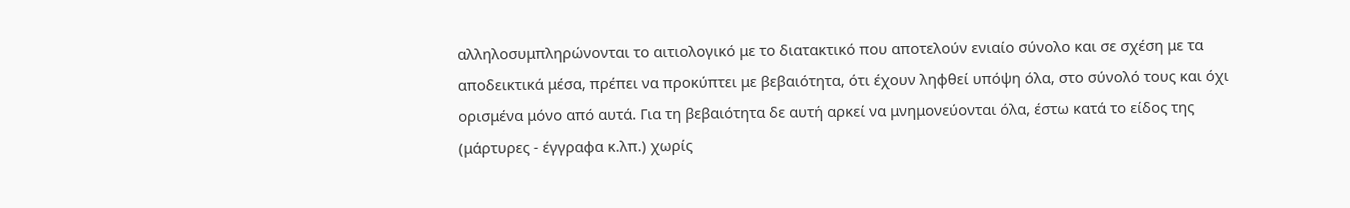αλληλοσυμπληρώνονται το αιτιολογικό με το διατακτικό που αποτελούν ενιαίο σύνολο και σε σχέση με τα αποδεικτικά μέσα, πρέπει να προκύπτει με βεβαιότητα, ότι έχουν ληφθεί υπόψη όλα, στο σύνολό τους και όχι ορισμένα μόνο από αυτά. Για τη βεβαιότητα δε αυτή αρκεί να μνημονεύονται όλα, έστω κατά το είδος της (μάρτυρες - έγγραφα κ.λπ.) χωρίς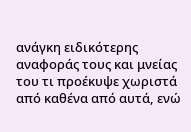ανάγκη ειδικότερης αναφοράς τους και μνείας του τι προέκυψε χωριστά από καθένα από αυτά, ενώ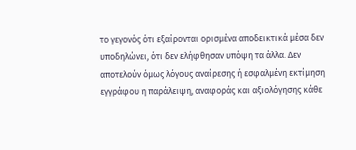το γεγονός ότι εξαίρονται ορισμένα αποδεικτικά μέσα δεν υποδηλώνει, ότι δεν ελήφθησαν υπόψη τα άλλα. Δεν αποτελούν όμως λόγους αναίρεσης ή εσφαλμένη εκτίμηση εγγράφου η παράλειψη, αναφοράς και αξιολόγησης κάθε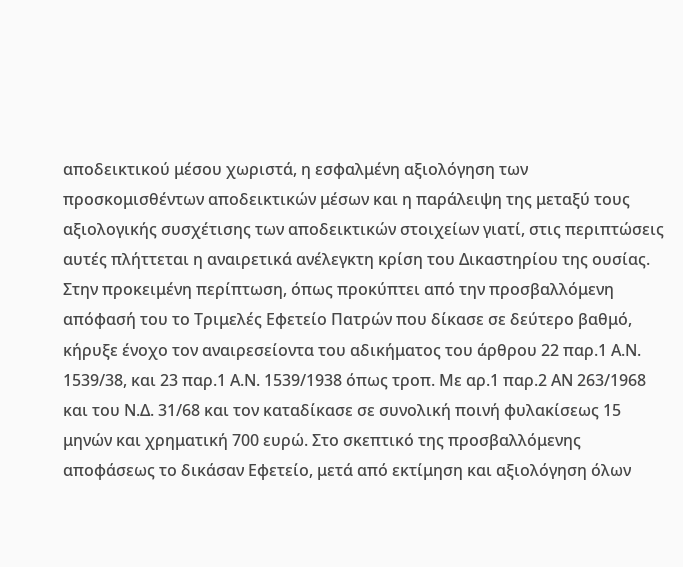αποδεικτικού μέσου χωριστά, η εσφαλμένη αξιολόγηση των προσκομισθέντων αποδεικτικών μέσων και η παράλειψη της μεταξύ τους αξιολογικής συσχέτισης των αποδεικτικών στοιχείων γιατί, στις περιπτώσεις αυτές πλήττεται η αναιρετικά ανέλεγκτη κρίση του Δικαστηρίου της ουσίας. Στην προκειμένη περίπτωση, όπως προκύπτει από την προσβαλλόμενη απόφασή του το Τριμελές Εφετείο Πατρών που δίκασε σε δεύτερο βαθμό, κήρυξε ένοχο τον αναιρεσείοντα του αδικήματος του άρθρου 22 παρ.1 Α.Ν. 1539/38, και 23 παρ.1 Α.Ν. 1539/1938 όπως τροπ. Με αρ.1 παρ.2 ΑΝ 263/1968 και του Ν.Δ. 31/68 και τον καταδίκασε σε συνολική ποινή φυλακίσεως 15 μηνών και χρηματική 700 ευρώ. Στο σκεπτικό της προσβαλλόμενης αποφάσεως το δικάσαν Εφετείο, μετά από εκτίμηση και αξιολόγηση όλων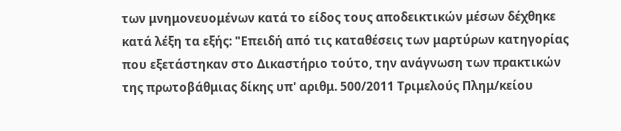των μνημονευομένων κατά το είδος τους αποδεικτικών μέσων δέχθηκε κατά λέξη τα εξής: "Επειδή από τις καταθέσεις των μαρτύρων κατηγορίας που εξετάστηκαν στο Δικαστήριο τούτο, την ανάγνωση των πρακτικών της πρωτοβάθμιας δίκης υπ' αριθμ. 500/2011 Τριμελούς Πλημ/κείου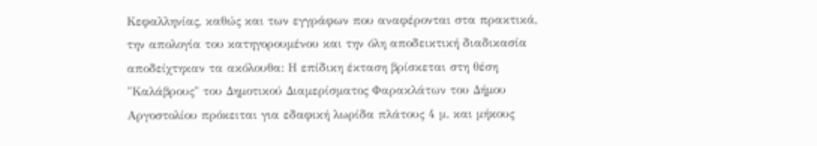Κεφαλληνίας, καθώς και των εγγράφων που αναφέρονται στα πρακτικά, την απολογία του κατηγορουμένου και την όλη αποδεικτική διαδικασία αποδείχτηκαν τα ακόλουθα: Η επίδικη έκταση βρίσκεται στη θέση "Καλάβρους" του Δημοτικού Διαμερίσματος Φαρακλάτων του Δήμου Αργοστολίου πρόκειται για εδαφική λωρίδα πλάτους 4 μ. και μήκους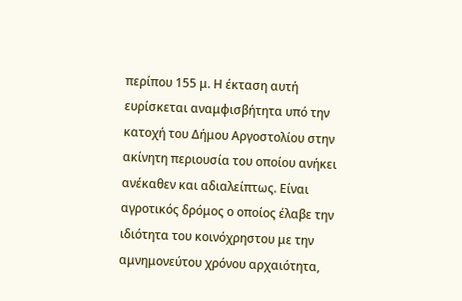περίπου 155 μ. Η έκταση αυτή ευρίσκεται αναμφισβήτητα υπό την κατοχή του Δήμου Αργοστολίου στην ακίνητη περιουσία του οποίου ανήκει ανέκαθεν και αδιαλείπτως. Είναι αγροτικός δρόμος ο οποίος έλαβε την ιδιότητα του κοινόχρηστου με την αμνημονεύτου χρόνου αρχαιότητα,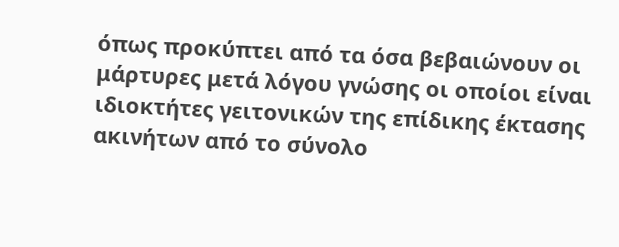όπως προκύπτει από τα όσα βεβαιώνουν οι μάρτυρες μετά λόγου γνώσης οι οποίοι είναι ιδιοκτήτες γειτονικών της επίδικης έκτασης ακινήτων από το σύνολο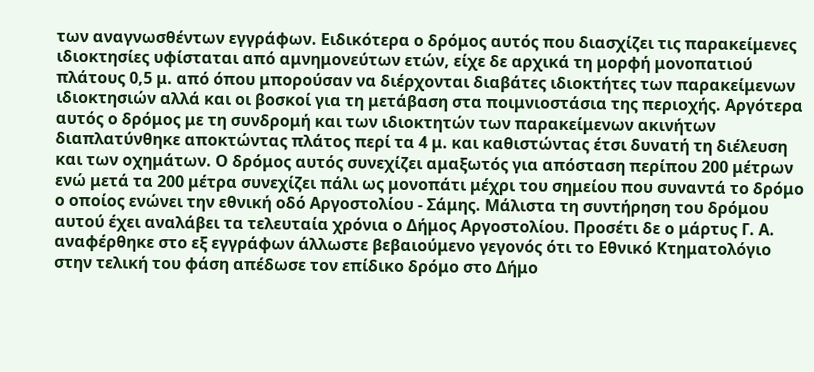των αναγνωσθέντων εγγράφων. Ειδικότερα ο δρόμος αυτός που διασχίζει τις παρακείμενες ιδιοκτησίες υφίσταται από αμνημονεύτων ετών, είχε δε αρχικά τη μορφή μονοπατιού πλάτους 0,5 μ. από όπου μπορούσαν να διέρχονται διαβάτες ιδιοκτήτες των παρακείμενων ιδιοκτησιών αλλά και οι βοσκοί για τη μετάβαση στα ποιμνιοστάσια της περιοχής. Αργότερα αυτός ο δρόμος με τη συνδρομή και των ιδιοκτητών των παρακείμενων ακινήτων διαπλατύνθηκε αποκτώντας πλάτος περί τα 4 μ. και καθιστώντας έτσι δυνατή τη διέλευση και των οχημάτων. Ο δρόμος αυτός συνεχίζει αμαξωτός για απόσταση περίπου 200 μέτρων ενώ μετά τα 200 μέτρα συνεχίζει πάλι ως μονοπάτι μέχρι του σημείου που συναντά το δρόμο ο οποίος ενώνει την εθνική οδό Αργοστολίου - Σάμης. Μάλιστα τη συντήρηση του δρόμου αυτού έχει αναλάβει τα τελευταία χρόνια ο Δήμος Αργοστολίου. Προσέτι δε ο μάρτυς Γ. Α. αναφέρθηκε στο εξ εγγράφων άλλωστε βεβαιούμενο γεγονός ότι το Εθνικό Κτηματολόγιο στην τελική του φάση απέδωσε τον επίδικο δρόμο στο Δήμο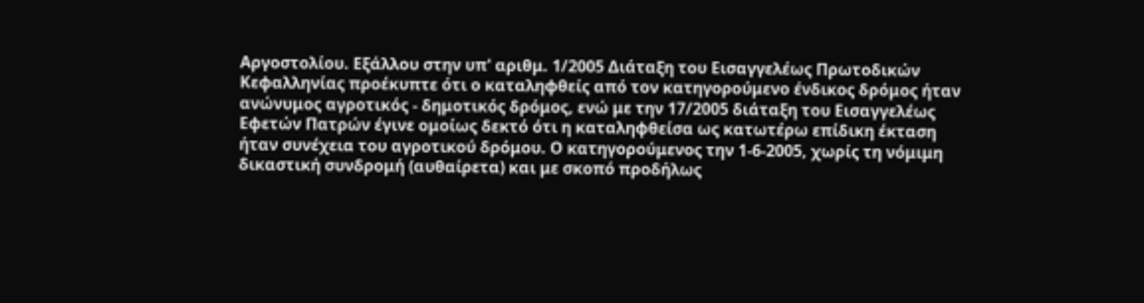Αργοστολίου. Εξάλλου στην υπ' αριθμ. 1/2005 Διάταξη του Εισαγγελέως Πρωτοδικών Κεφαλληνίας προέκυπτε ότι ο καταληφθείς από τον κατηγορούμενο ένδικος δρόμος ήταν ανώνυμος αγροτικός - δημοτικός δρόμος, ενώ με την 17/2005 διάταξη του Εισαγγελέως Εφετών Πατρών έγινε ομοίως δεκτό ότι η καταληφθείσα ως κατωτέρω επίδικη έκταση ήταν συνέχεια του αγροτικού δρόμου. Ο κατηγορούμενος την 1-6-2005, χωρίς τη νόμιμη δικαστική συνδρομή (αυθαίρετα) και με σκοπό προδήλως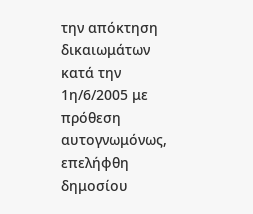την απόκτηση δικαιωμάτων κατά την 1η/6/2005 με πρόθεση αυτογνωμόνως, επελήφθη δημοσίου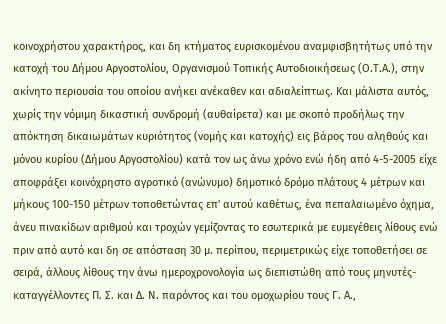κοινοχρήστου χαρακτήρος, και δη κτήματος ευρισκομένου αναμφισβητήτως υπό την κατοχή του Δήμου Αργοστολίου, Οργανισμού Τοπικής Αυτοδιοικήσεως (Ο.Τ.Α.), στην ακίνητο περιουσία του οποίου ανήκει ανέκαθεν και αδιαλείπτως. Και μάλιστα αυτός, χωρίς την νόμιμη δικαστική συνδρομή (αυθαίρετα) και με σκοπό προδήλως την απόκτηση δικαιωμάτων κυριότητος (νομής και κατοχής) εις βάρος του αληθούς και μόνου κυρίου (Δήμου Αργοστολίου) κατά τον ως άνω χρόνο ενώ ήδη από 4-5-2005 είχε αποφράξει κοινόχρηστο αγροτικό (ανώνυμο) δημοτικό δρόμο πλάτους 4 μέτρων και μήκους 100-150 μέτρων τοποθετώντας επ' αυτού καθέτως, ένα πεπαλαιωμένο όχημα, άνευ πινακίδων αριθμού και τροχών γεμίζοντας το εσωτερικά με ευμεγέθεις λίθους ενώ πριν από αυτό και δη σε απόσταση 30 μ. περίπου, περιμετρικώς είχε τοποθετήσει σε σειρά, άλλους λίθους την άνω ημεροχρονολογία ως διεπιστώθη από τους μηνυτές-καταγγέλλοντες Π. Σ. και Δ. Ν. παρόντος και του ομοχωρίου τους Γ. Α.,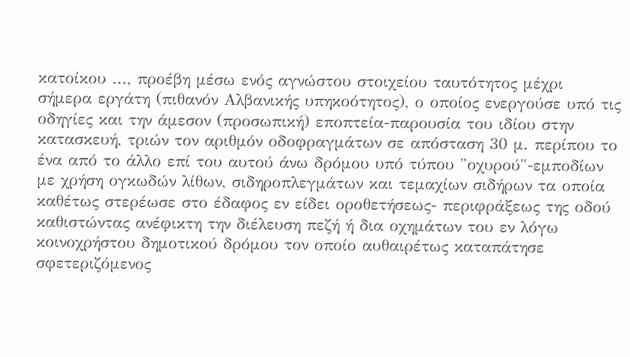κατοίκου ..., προέβη μέσω ενός αγνώστου στοιχείου ταυτότητος μέχρι σήμερα εργάτη (πιθανόν Αλβανικής υπηκοότητος), ο οποίος ενεργούσε υπό τις οδηγίες και την άμεσον (προσωπική) εποπτεία-παρουσία του ιδίου στην κατασκευή, τριών τον αριθμόν οδοφραγμάτων σε απόσταση 30 μ. περίπου το ένα από το άλλο επί του αυτού άνω δρόμου υπό τύπου "οχυρού"-εμποδίων με χρήση ογκωδών λίθων, σιδηροπλεγμάτων και τεμαχίων σιδήρων τα οποία καθέτως στερέωσε στο έδαφος εν είδει οροθετήσεως- περιφράξεως της οδού καθιστώντας ανέφικτη την διέλευση πεζή ή δια οχημάτων του εν λόγω κοινοχρήστου δημοτικού δρόμου τον οποίο αυθαιρέτως καταπάτησε σφετεριζόμενος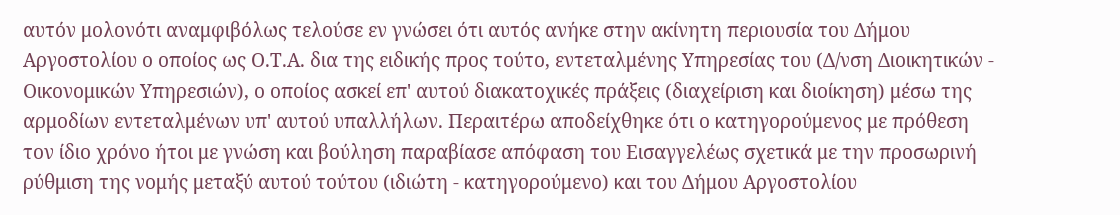αυτόν μολονότι αναμφιβόλως τελούσε εν γνώσει ότι αυτός ανήκε στην ακίνητη περιουσία του Δήμου Αργοστολίου ο οποίος ως Ο.Τ.Α. δια της ειδικής προς τούτο, εντεταλμένης Υπηρεσίας του (Δ/νση Διοικητικών - Οικονομικών Υπηρεσιών), ο οποίος ασκεί επ' αυτού διακατοχικές πράξεις (διαχείριση και διοίκηση) μέσω της αρμοδίων εντεταλμένων υπ' αυτού υπαλλήλων. Περαιτέρω αποδείχθηκε ότι ο κατηγορούμενος με πρόθεση τον ίδιο χρόνο ήτοι με γνώση και βούληση παραβίασε απόφαση του Εισαγγελέως σχετικά με την προσωρινή ρύθμιση της νομής μεταξύ αυτού τούτου (ιδιώτη - κατηγορούμενο) και του Δήμου Αργοστολίου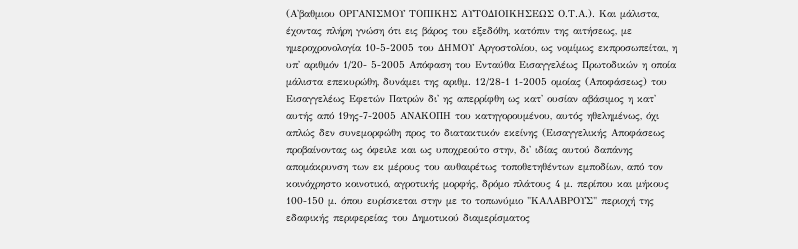(Α'βαθμιου ΟΡΓΑΝΙΣΜΟΥ ΤΟΠΙΚΗΣ ΑΥΤΟΔΙΟΙΚΗΣΕΩΣ Ο.Τ.Α.). Και μάλιστα, έχοντας πλήρη γνώση ότι εις βάρος του εξεδόθη, κατόπιν της αιτήσεως, με ημεροχρονολογία 10-5-2005 του ΔΗΜΟΥ Αργοστολίου, ως νομίμως εκπροσωπείται, η υπ' αριθμόν 1/20- 5-2005 Απόφαση του Ενταύθα Εισαγγελέως Πρωτοδικών η οποία μάλιστα επεκυρώθη, δυνάμει της αριθμ. 12/28-1 1-2005 ομοίας (Αποφάσεως) του Εισαγγελέως Εφετών Πατρών δι' ης απερρίφθη ως κατ' ουσίαν αβάσιμος η κατ' αυτής από 19ης-7-2005 ΑΝΑΚΟΠΗ του κατηγορουμένου, αυτός ηθελημένως, όχι απλώς δεν συνεμορφώθη προς το διατακτικόν εκείνης (Εισαγγελικής Αποφάσεως προβαίνοντας ως όφειλε και ως υποχρεούτο στην, δι' ιδίας αυτού δαπάνης απομάκρυνση των εκ μέρους του αυθαιρέτως τοποθετηθέντων εμποδίων, από τον κοινόχρηστο κοινοτικό, αγροτικής μορφής, δρόμο πλάτους 4 μ. περίπου και μήκους 100-150 μ. όπου ευρίσκεται στην με το τοπωνύμιο "ΚΑΛΑΒΡΟΥΣ" περιοχή της εδαφικής περιφερείας του Δημοτικού διαμερίσματος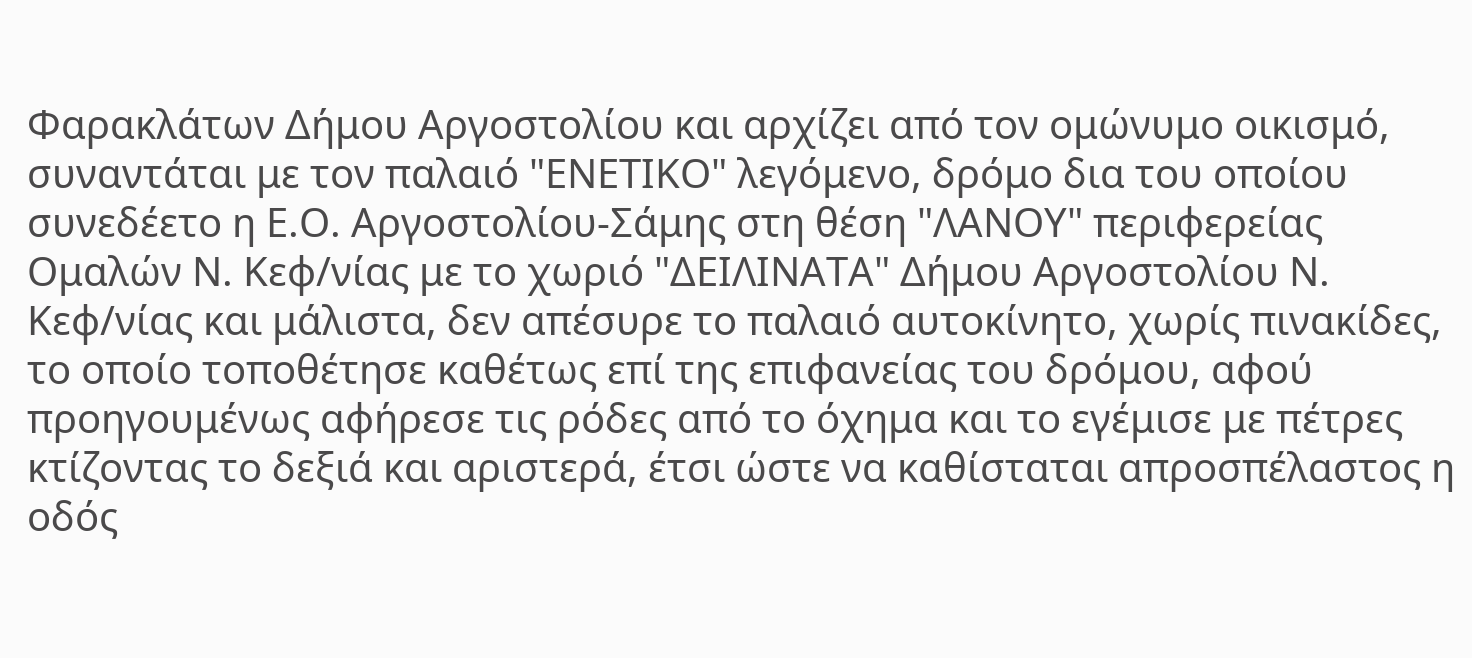Φαρακλάτων Δήμου Αργοστολίου και αρχίζει από τον ομώνυμο οικισμό, συναντάται με τον παλαιό "ΕΝΕΤΙΚΟ" λεγόμενο, δρόμο δια του οποίου συνεδέετο η Ε.Ο. Αργοστολίου-Σάμης στη θέση "ΛΑΝΟΥ" περιφερείας Ομαλών Ν. Κεφ/νίας με το χωριό "ΔΕΙΛΙΝΑΤΑ" Δήμου Αργοστολίου Ν. Κεφ/νίας και μάλιστα, δεν απέσυρε το παλαιό αυτοκίνητο, χωρίς πινακίδες, το οποίο τοποθέτησε καθέτως επί της επιφανείας του δρόμου, αφού προηγουμένως αφήρεσε τις ρόδες από το όχημα και το εγέμισε με πέτρες κτίζοντας το δεξιά και αριστερά, έτσι ώστε να καθίσταται απροσπέλαστος η οδός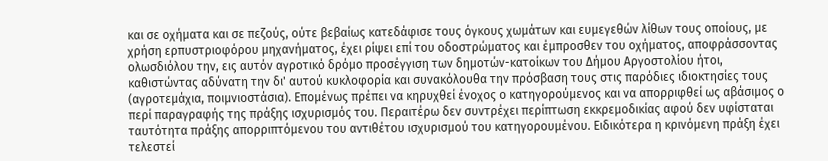και σε οχήματα και σε πεζούς, ούτε βεβαίως κατεδάφισε τους όγκους χωμάτων και ευμεγεθών λίθων τους οποίους, με χρήση ερπυστριοφόρου μηχανήματος, έχει ρίψει επί του οδοστρώματος και έμπροσθεν του οχήματος, αποφράσσοντας ολωσδιόλου την, εις αυτόν αγροτικό δρόμο προσέγγιση των δημοτών-κατοίκων του Δήμου Αργοστολίου ήτοι, καθιστώντας αδύνατη την δι' αυτού κυκλοφορία και συνακόλουθα την πρόσβαση τους στις παρόδιες ιδιοκτησίες τους (αγροτεμάχια, ποιμνιοστάσια). Επομένως πρέπει να κηρυχθεί ένοχος ο κατηγορούμενος και να απορριφθεί ως αβάσιμος ο περί παραγραφής της πράξης ισχυρισμός του. Περαιτέρω δεν συντρέχει περίπτωση εκκρεμοδικίας αφού δεν υφίσταται ταυτότητα πράξης απορριπτόμενου του αντιθέτου ισχυρισμού του κατηγορουμένου. Ειδικότερα η κρινόμενη πράξη έχει τελεστεί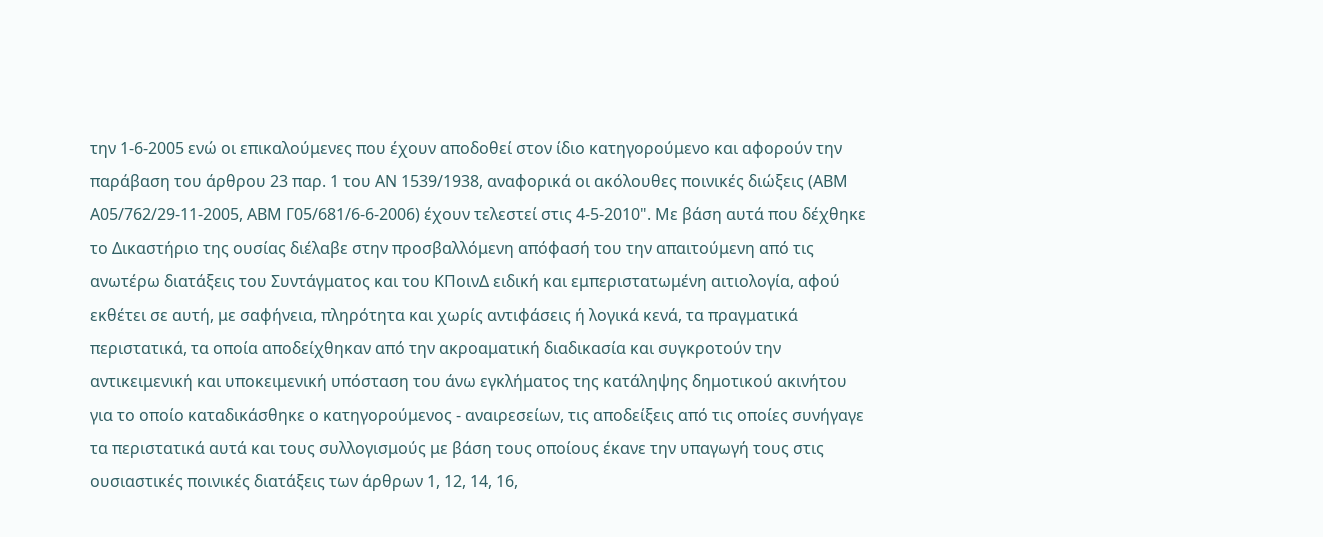την 1-6-2005 ενώ οι επικαλούμενες που έχουν αποδοθεί στον ίδιο κατηγορούμενο και αφορούν την παράβαση του άρθρου 23 παρ. 1 του ΑΝ 1539/1938, αναφορικά οι ακόλουθες ποινικές διώξεις (ABM A05/762/29-11-2005, ΑΒΜ Γ05/681/6-6-2006) έχουν τελεστεί στις 4-5-2010". Με βάση αυτά που δέχθηκε το Δικαστήριο της ουσίας διέλαβε στην προσβαλλόμενη απόφασή του την απαιτούμενη από τις ανωτέρω διατάξεις του Συντάγματος και του ΚΠοινΔ ειδική και εμπεριστατωμένη αιτιολογία, αφού εκθέτει σε αυτή, με σαφήνεια, πληρότητα και χωρίς αντιφάσεις ή λογικά κενά, τα πραγματικά περιστατικά, τα οποία αποδείχθηκαν από την ακροαματική διαδικασία και συγκροτούν την αντικειμενική και υποκειμενική υπόσταση του άνω εγκλήματος της κατάληψης δημοτικού ακινήτου για το οποίο καταδικάσθηκε ο κατηγορούμενος - αναιρεσείων, τις αποδείξεις από τις οποίες συνήγαγε τα περιστατικά αυτά και τους συλλογισμούς με βάση τους οποίους έκανε την υπαγωγή τους στις ουσιαστικές ποινικές διατάξεις των άρθρων 1, 12, 14, 16,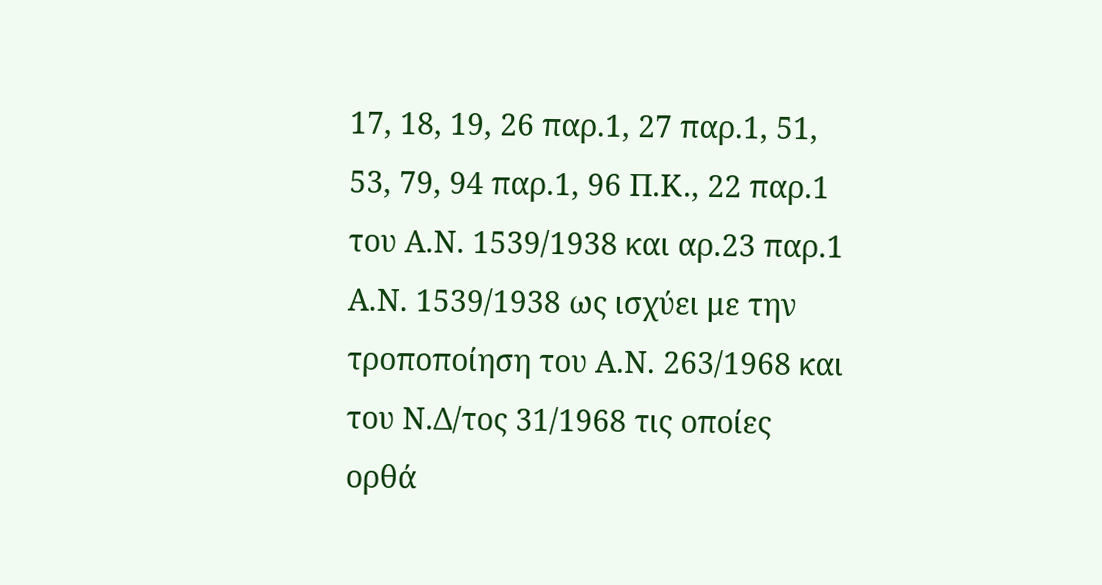17, 18, 19, 26 παρ.1, 27 παρ.1, 51, 53, 79, 94 παρ.1, 96 Π.Κ., 22 παρ.1 του Α.Ν. 1539/1938 και αρ.23 παρ.1 Α.Ν. 1539/1938 ως ισχύει με την τροποποίηση του Α.Ν. 263/1968 και του Ν.Δ/τος 31/1968 τις οποίες ορθά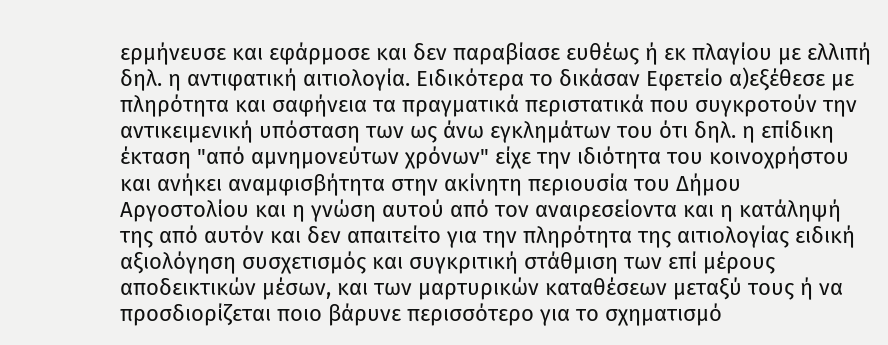ερμήνευσε και εφάρμοσε και δεν παραβίασε ευθέως ή εκ πλαγίου με ελλιπή δηλ. η αντιφατική αιτιολογία. Ειδικότερα το δικάσαν Εφετείο α)εξέθεσε με πληρότητα και σαφήνεια τα πραγματικά περιστατικά που συγκροτούν την αντικειμενική υπόσταση των ως άνω εγκλημάτων του ότι δηλ. η επίδικη έκταση "από αμνημονεύτων χρόνων" είχε την ιδιότητα του κοινοχρήστου και ανήκει αναμφισβήτητα στην ακίνητη περιουσία του Δήμου Αργοστολίου και η γνώση αυτού από τον αναιρεσείοντα και η κατάληψή της από αυτόν και δεν απαιτείτο για την πληρότητα της αιτιολογίας ειδική αξιολόγηση συσχετισμός και συγκριτική στάθμιση των επί μέρους αποδεικτικών μέσων, και των μαρτυρικών καταθέσεων μεταξύ τους ή να προσδιορίζεται ποιο βάρυνε περισσότερο για το σχηματισμό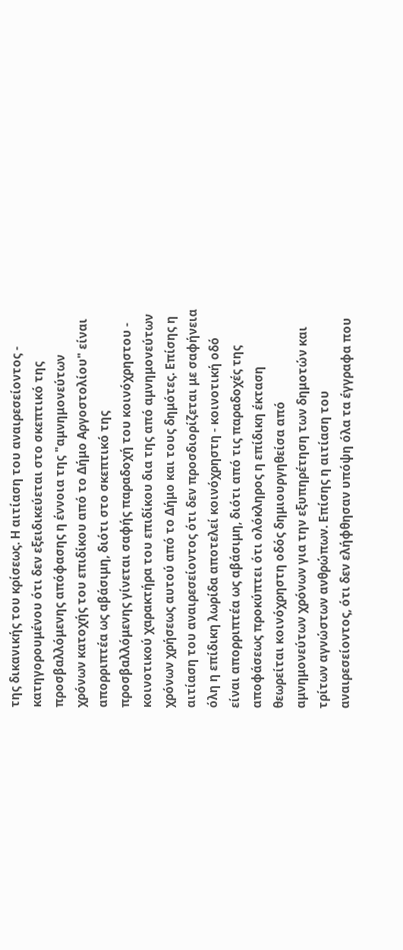της δικανικής του κρίσεως. Η αιτίαση του αναιρεσείοντος - κατηγορουμένου ότι δεν εξειδικεύεται στο σκεπτικό της προσβαλλόμενης απόφασης η έννοια της "αμνημονεύτων χρόνων κατοχής του επιδίκου από το Δήμο Αργοστολίου" είναι απορριπτέα ως αβάσιμη, διότι στο σκεπτικό της προσβαλλόμενης γίνεται σαφής παραδοχή του κοινόχρηστου - κοινοτικού χαρακτήρα του επιδίκου δια της από αμνημονεύτων χρόνων χρήσεως αυτού από το Δήμο και τους δημότες. Επίσης η αιτίαση του αναιρεσείοντος ότι δεν προσδιορίζεται με σαφήνεια όλη η επίδικη λωρίδα αποτελεί κοινόχρηστη - κοινοτική οδό είναι απορριπτέα ως αβάσιμη, διότι από τις παραδοχές της αποφάσεως προκύπτει ότι ολόκληρος η επίδικη έκταση θεωρείται κοινόχρηστη οδός δημιουργηθείσα από αμνημονεύτων χρόνων για την εξυπηρέτηση των δημοτών και τρίτων αγνώστων ανθρώπων. Επίσης η αιτίαση του αναιρεσείοντος, ότι δεν ελήφθησαν υπόψη όλα τα έγγραφα που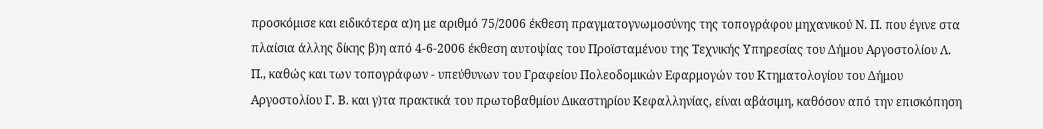προσκόμισε και ειδικότερα α)η με αριθμό 75/2006 έκθεση πραγματογνωμοσύνης της τοπογράφου μηχανικού Ν. Π. που έγινε στα πλαίσια άλλης δίκης β)η από 4-6-2006 έκθεση αυτοψίας του Προϊσταμένου της Τεχνικής Υπηρεσίας του Δήμου Αργοστολίου Λ. Π., καθώς και των τοπογράφων - υπεύθυνων του Γραφείου Πολεοδομικών Εφαρμογών του Κτηματολογίου του Δήμου Αργοστολίου Γ. Β. και γ)τα πρακτικά του πρωτοβαθμίου Δικαστηρίου Κεφαλληνίας, είναι αβάσιμη, καθόσον από την επισκόπηση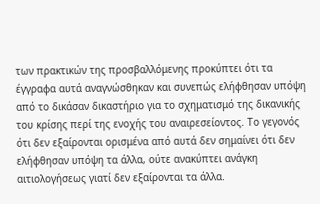των πρακτικών της προσβαλλόμενης προκύπτει ότι τα έγγραφα αυτά αναγνώσθηκαν και συνεπώς ελήφθησαν υπόψη από το δικάσαν δικαστήριο για το σχηματισμό της δικανικής του κρίσης περί της ενοχής του αναιρεσείοντος. Το γεγονός ότι δεν εξαίρονται ορισμένα από αυτά δεν σημαίνει ότι δεν ελήφθησαν υπόψη τα άλλα, ούτε ανακύπτει ανάγκη αιτιολογήσεως γιατί δεν εξαίρονται τα άλλα.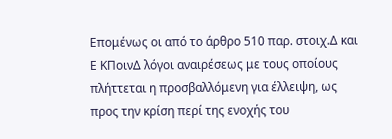Επομένως οι από το άρθρο 510 παρ. στοιχ.Δ και Ε ΚΠοινΔ λόγοι αναιρέσεως με τους οποίους πλήττεται η προσβαλλόμενη για έλλειψη, ως προς την κρίση περί της ενοχής του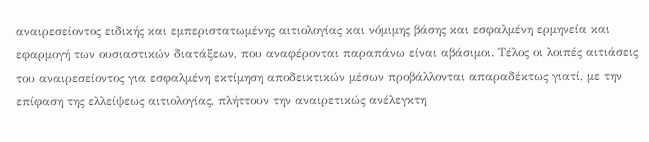αναιρεσείοντος ειδικής και εμπεριστατωμένης αιτιολογίας και νόμιμης βάσης και εσφαλμένη ερμηνεία και εφαρμογή των ουσιαστικών διατάξεων, που αναφέρονται παραπάνω είναι αβάσιμοι. Τέλος οι λοιπές αιτιάσεις του αναιρεσείοντος για εσφαλμένη εκτίμηση αποδεικτικών μέσων προβάλλονται απαραδέκτως γιατί, με την επίφαση της ελλείψεως αιτιολογίας, πλήττουν την αναιρετικώς ανέλεγκτη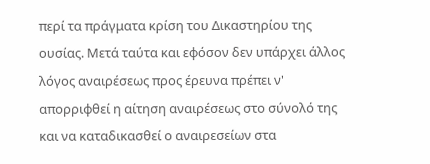περί τα πράγματα κρίση του Δικαστηρίου της ουσίας. Μετά ταύτα και εφόσον δεν υπάρχει άλλος λόγος αναιρέσεως προς έρευνα πρέπει ν' απορριφθεί η αίτηση αναιρέσεως στο σύνολό της και να καταδικασθεί ο αναιρεσείων στα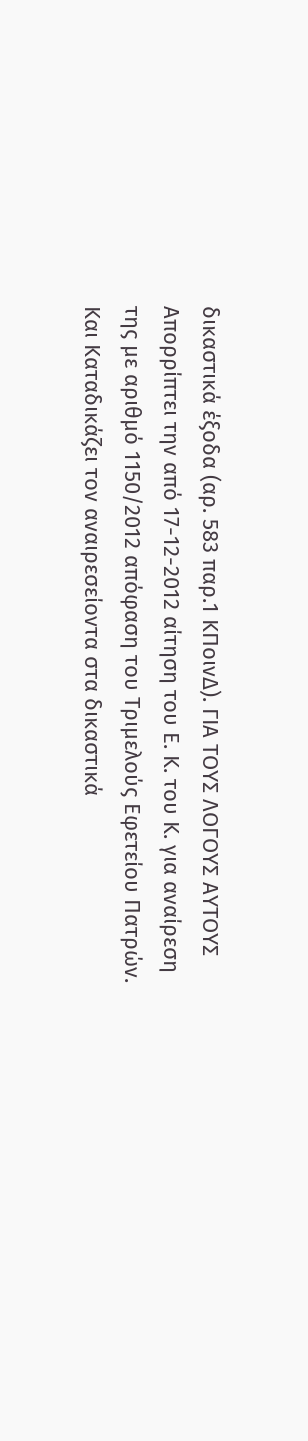δικαστικά έξοδα (αρ. 583 παρ.1 ΚΠοινΔ). ΓΙΑ ΤΟΥΣ ΛΟΓΟΥΣ ΑΥΤΟΥΣ Απορρίπτει την από 17-12-2012 αίτηση του Ε. Κ. του Κ. για αναίρεση της με αριθμό 1150/2012 απόφαση του Τριμελούς Εφετείου Πατρών. Και Καταδικάζει τον αναιρεσείοντα στα δικαστικά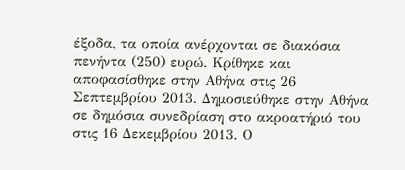έξοδα, τα οποία ανέρχονται σε διακόσια πενήντα (250) ευρώ. Κρίθηκε και αποφασίσθηκε στην Αθήνα στις 26 Σεπτεμβρίου 2013. Δημοσιεύθηκε στην Αθήνα σε δημόσια συνεδρίαση στο ακροατήριό του στις 16 Δεκεμβρίου 2013. Ο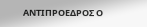ΑΝΤΙΠΡΟΕΔΡΟΣ Ο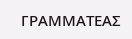ΓΡΑΜΜΑΤΕΑΣ